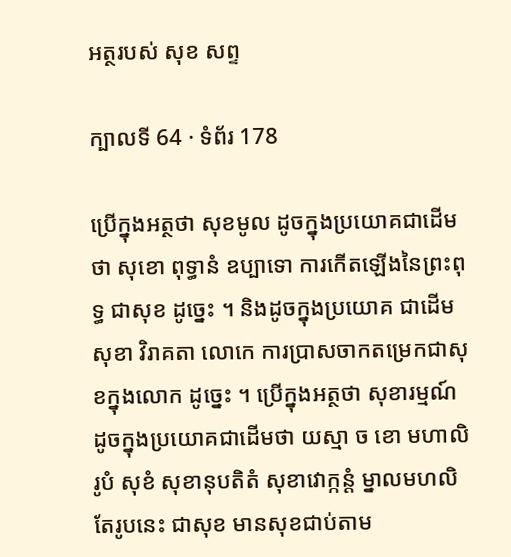អត្ថរបស់ សុខ សព្ទ

ក្បាលទី 64 · ទំព័រ 178

ប្រើក្នុងអត្ថថា សុខមូល ដូចក្នុងប្រយោគជាដើមថា សុខោ ពុទ្ធានំ ឧប្បាទោ ការកើតឡើងនៃព្រះពុទ្ធ ជាសុខ ដូច្នេះ ។ និងដូចក្នុងប្រយោគ ជាដើម សុខា វិរាគតា លោកេ ការប្រាសចាកតម្រេកជាសុខក្នុងលោក ដូច្នេះ ។ ប្រើក្នុងអត្ថថា សុខារម្មណ៍ ដូចក្នុងប្រយោគជាដើមថា យស្មា ច ខោ មហាលិ រូបំ សុខំ សុខានុបតិតំ សុខាវោក្កន្តំ ម្នាលមហលិ តែរូបនេះ ជាសុខ មានសុខជាប់តាម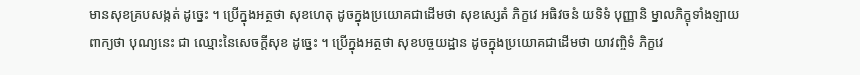មានសុខគ្របសង្កត់ ដូច្នេះ ។ ប្រើក្នុងអត្ថថា សុខហេតុ ដូចក្នុងប្រយោគជាដើមថា សុខស្សេតំ ភិក្ខវេ អធិវចនំ យទិទំ បុញ្ញានិ ម្នាលភិក្ខុទាំងឡាយ ពាក្យថា បុណ្យនេះ ជា ឈ្មោះនៃសេចក្តីសុខ ដូច្នេះ ។ ប្រើក្នុងអត្ថថា សុខបច្ចយដ្ឋាន ដូចក្នុងប្រយោគជាដើមថា យាវញ្ចិទំ ភិក្ខវេ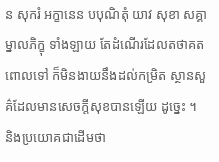ន សុករំ អក្ខានេន បបុណិតុំ យាវ សុខា សគ្គា ម្នាលភិក្ខុ ទាំងឡាយ តែដំណើរដែលតថាគតពោលទៅ ក៏មិនងាយនឹងដល់កម្រិត ស្ថានសួគ៌ដែលមានសេចក្តីសុខបានឡើយ ដូច្នេះ ។ និងប្រយោគជាដើមថា